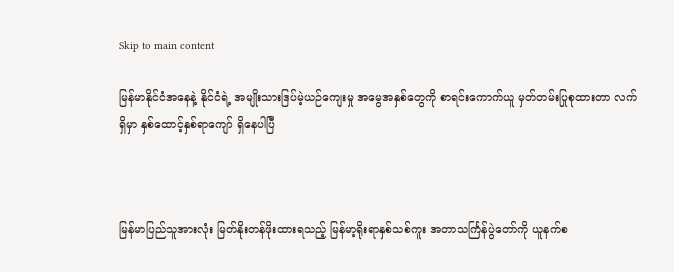Skip to main content

မြန်မာနိုင်ငံအနေနဲ့ နိုင်ငံရဲ့ အမျိုးသားဒြပ်မဲ့ယဉ်ကျေးမှု အမွေအနှစ်တွေကို စာရင်းကောက်ယူ မှတ်တမ်းပြုစုထားတာ လက်ရှိမှာ နှစ်ထောင့်နှစ်ရာကျော် ရှိနေပါပြီ



မြန်မာပြည်သူအားလုံး မြတ်နိုးတန်ဖိုးထားရသည့် မြန်မာ့ရိုးရာနှစ်သစ်ကူး အတာသင်္ကြန်ပွဲတော်ကို ယူနက်စ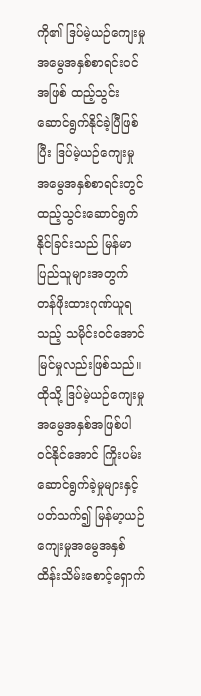ကို၏ ဒြပ်မဲ့ယဉ်ကျေးမှုအမွေအနှစ်စာရင်းဝင်အဖြစ် ထည့်သွင်းဆောင်ရွက်နိုင်ခဲ့ပြီဖြစ်ပြီး ဒြပ်မဲ့ယဉ်ကျေးမှုအမွေအနှစ်စာရင်းတွင် ထည့်သွင်းဆောင်ရွက်နိုင်ခြင်းသည် မြန်မာပြည်သူများအတွက် တန်ဖိုးထားဂုဏ်ယူရသည့် သမိုင်းဝင်အောင်မြင်မှုလည်းဖြစ်သည်။ ထိုသို့ ဒြပ်မဲ့ယဉ်ကျေးမှုအမွေအနှစ်အဖြစ်ပါဝင်နိုင်အောင် ကြိုးပမ်းဆောင်ရွက်ခဲ့မှုများနှင့်ပတ်သက်၍ မြန်မာ့ယဉ်ကျေးမှုအမွေအနှစ် ထိန်းသိမ်းစောင့်ရှောက်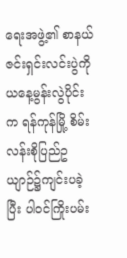ရေးအဖွဲ့၏ စာနယ်ဇင်းရှင်းလင်းပွဲကို ယနေ့မွန်းလွဲပိုင်းက ရန်ကုန်မြို့ စိမ်းလန်းစိုပြည်ဥယျာဉ်၌ကျင်းပခဲ့ပြီး ပါဝင်ကြိုးပမ်း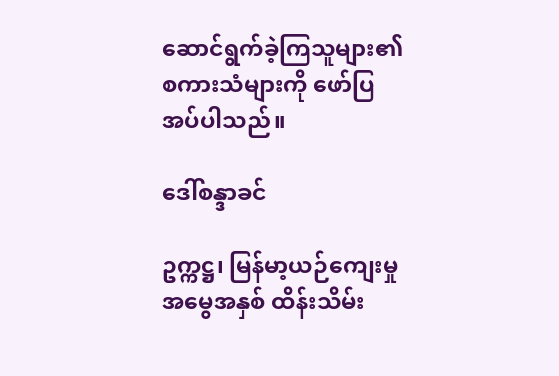ဆောင်ရွက်ခဲ့ကြသူများ၏ စကားသံများကို ဖော်ပြအပ်ပါသည်။

ဒေါ်စန္ဒာခင်

ဥက္ကဋ္ဌ၊ မြန်မာ့ယဉ်ကျေးမှုအမွေအနှစ် ထိန်းသိမ်း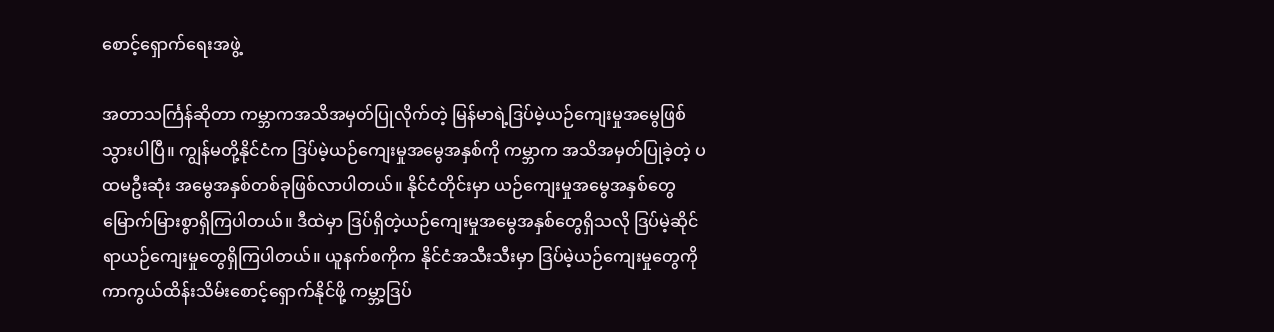စောင့်ရှောက်ရေးအဖွဲ့

အတာသင်္ကြန်ဆိုတာ ကမ္ဘာကအသိအမှတ်ပြုလိုက်တဲ့ မြန်မာရဲ့ဒြပ်မဲ့ယဉ်ကျေးမှုအမွေဖြစ်သွားပါပြီ။ ကျွန်မတို့နိုင်ငံက ဒြပ်မဲ့ယဉ်ကျေးမှုအမွေအနှစ်ကို ကမ္ဘာက အသိအမှတ်ပြုခဲ့တဲ့ ပထမဦးဆုံး အမွေအနှစ်တစ်ခုဖြစ်လာပါတယ်။ နိုင်ငံတိုင်းမှာ ယဉ်ကျေးမှုအမွေအနှစ်တွေ မြောက်မြားစွာရှိကြပါတယ်။ ဒီထဲမှာ ဒြပ်ရှိတဲ့ယဉ်ကျေးမှုအမွေအနှစ်တွေရှိသလို ဒြပ်မဲ့ဆိုင်ရာယဉ်ကျေးမှုတွေရှိကြပါတယ်။ ယူနက်စကိုက နိုင်ငံအသီးသီးမှာ ဒြပ်မဲ့ယဉ်ကျေးမှုတွေကို ကာကွယ်ထိန်းသိမ်းစောင့်ရှောက်နိုင်ဖို့ ကမ္ဘာ့ဒြပ်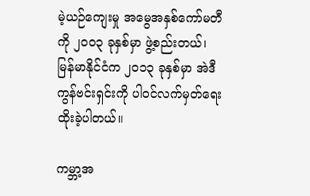မဲ့ယဉ်ကျေးမှု အမွေအနှစ်ကော်မတီကို ၂၀၀၃ ခုနှစ်မှာ ဖွဲ့စည်းတယ်၊ မြန်မာနိုင်ငံက ၂၀၁၃ ခုနှစ်မှာ အဲဒီကွန်ဗင်းရှင်းကို ပါဝင်လက်မှတ်ရေးထိုးခဲ့ပါတယ်။

ကမ္ဘာ့အ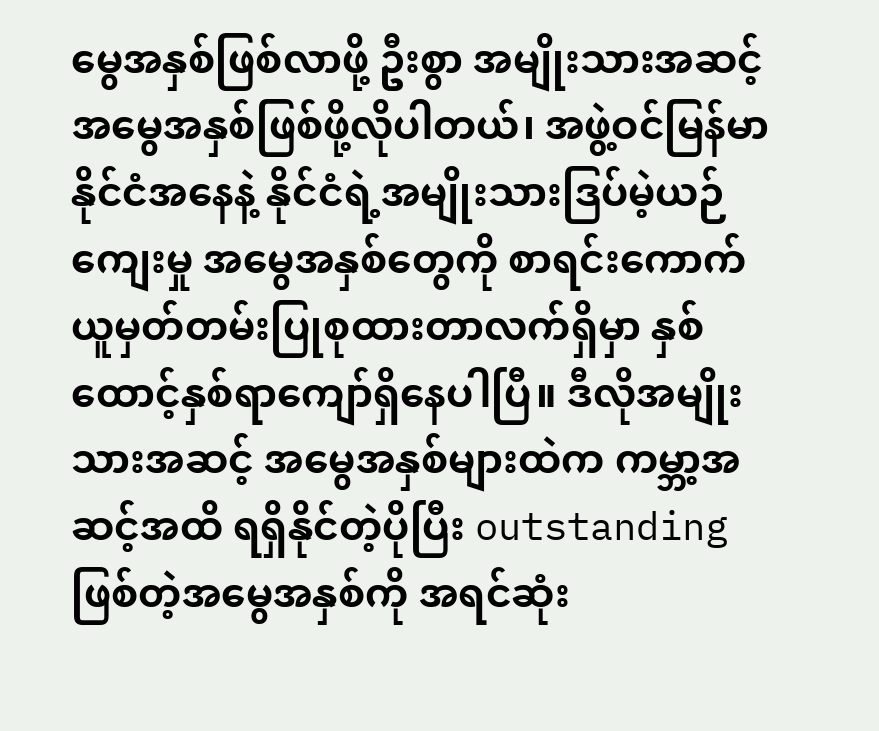မွေအနှစ်ဖြစ်လာဖို့ ဦးစွာ အမျိုးသားအဆင့်အမွေအနှစ်ဖြစ်ဖို့လိုပါတယ်၊ အဖွဲ့ဝင်မြန်မာနိုင်ငံအနေနဲ့ နိုင်ငံရဲ့အမျိုးသားဒြပ်မဲ့ယဉ်ကျေးမှု အမွေအနှစ်တွေကို စာရင်းကောက်ယူမှတ်တမ်းပြုစုထားတာလက်ရှိမှာ နှစ်ထောင့်နှစ်ရာကျော်ရှိနေပါပြီ။ ဒီလိုအမျိုးသားအဆင့် အမွေအနှစ်များထဲက ကမ္ဘာ့အဆင့်အထိ ရရှိနိုင်တဲ့ပိုပြီး outstanding ဖြစ်တဲ့အမွေအနှစ်ကို အရင်ဆုံး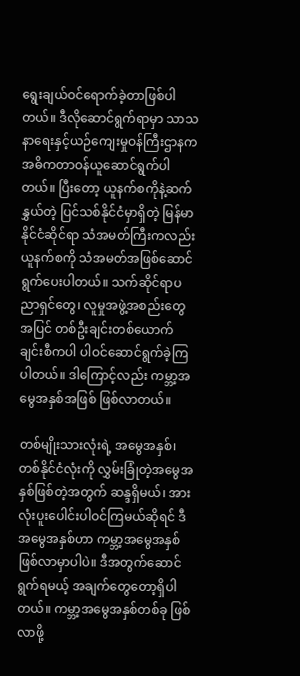ရွေးချယ်ဝင်ရောက်ခဲ့တာဖြစ်ပါတယ်။ ဒီလိုဆောင်ရွက်ရာမှာ သာသနာရေးနှင့်ယဉ်ကျေးမှုဝန်ကြီးဌာနက အဓိကတာဝန်ယူဆောင်ရွက်ပါတယ်။ ပြီးတော့ ယူနက်စကိုနဲ့ဆက်နွှယ်တဲ့ ပြင်သစ်နိုင်ငံမှာရှိတဲ့ မြန်မာနိုင်ငံဆိုင်ရာ သံအမတ်ကြီးကလည်း ယူနက်စကို သံအမတ်အဖြစ်ဆောင်ရွက်ပေးပါတယ်။ သက်ဆိုင်ရာပညာရှင်တွေ၊ လူမှုအဖွဲ့အစည်းတွေအပြင် တစ်ဦးချင်းတစ်ယောက်ချင်းစီကပါ ပါဝင်ဆောင်ရွက်ခဲ့ကြပါတယ်။ ဒါကြောင့်လည်း ကမ္ဘာ့အမွေအနှစ်အဖြစ် ဖြစ်လာတယ်။

တစ်မျိုးသားလုံးရဲ့ အမွေအနှစ်၊ တစ်နိုင်ငံလုံးကို လွှမ်းခြုံတဲ့အမွေအနှစ်ဖြစ်တဲ့အတွက် ဆန္ဒရှိမယ်၊ အားလုံးပူးပေါင်းပါဝင်ကြမယ်ဆိုရင် ဒီအမွေအနှစ်ဟာ ကမ္ဘာ့အမွေအနှစ် ဖြစ်လာမှာပါပဲ။ ဒီအတွက်ဆောင်ရွက်ရမယ့် အချက်တွေတော့ရှိပါတယ်။ ကမ္ဘာ့အမွေအနှစ်တစ်ခု ဖြစ်လာဖို့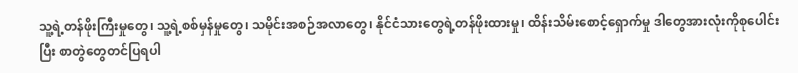သူ့ရဲ့တန်ဖိုးကြီးမှုတွေ၊ သူ့ရဲ့စစ်မှန်မှုတွေ၊ သမိုင်းအစဉ်အလာတွေ၊ နိုင်ငံသားတွေရဲ့တန်ဖိုးထားမှု၊ ထိန်းသိမ်းစောင့်ရှောက်မှု ဒါတွေအားလုံးကိုစုပေါင်းပြီး စာတွဲတွေတင်ပြရပါ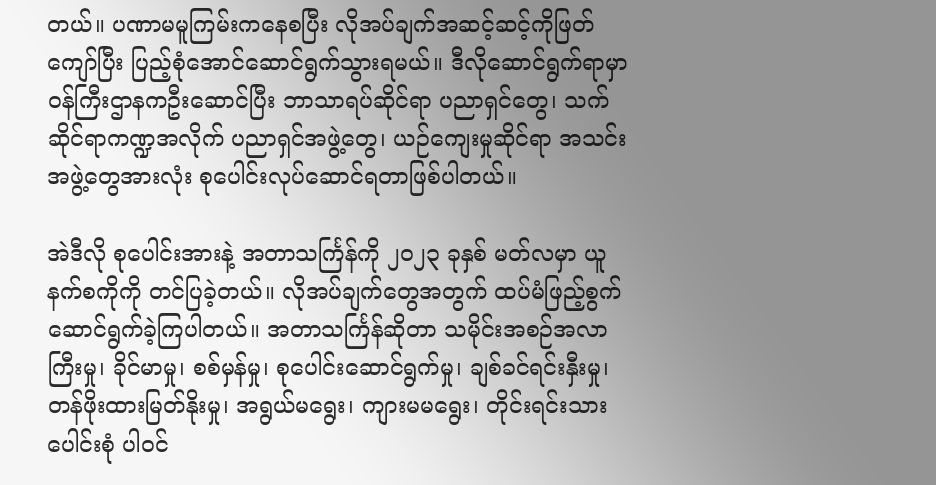တယ်။ ပဏာမမူကြမ်းကနေစပြီး လိုအပ်ချက်အဆင့်ဆင့်ကိုဖြတ်ကျော်ပြီး ပြည့်စုံအောင်ဆောင်ရွက်သွားရမယ်။ ဒီလိုဆောင်ရွက်ရာမှာ ဝန်ကြီးဌာနကဦးဆောင်ပြီး ဘာသာရပ်ဆိုင်ရာ ပညာရှင်တွေ၊ သက်ဆိုင်ရာကဏ္ဍအလိုက် ပညာရှင်အဖွဲ့တွေ၊ ယဉ်ကျေးမှုဆိုင်ရာ အသင်းအဖွဲ့တွေအားလုံး စုပေါင်းလုပ်ဆောင်ရတာဖြစ်ပါတယ်။

အဲဒီလို စုပေါင်းအားနဲ့ အတာသင်္ကြန်ကို ၂၀၂၃ ခုနှစ် မတ်လမှာ ယူနက်စကိုကို တင်ပြခဲ့တယ်။ လိုအပ်ချက်တွေအတွက် ထပ်မံဖြည့်စွက်ဆောင်ရွက်ခဲ့ကြပါတယ်။ အတာသင်္ကြန်ဆိုတာ သမိုင်းအစဉ်အလာ ကြီးမှု၊ ခိုင်မာမှု၊ စစ်မှန်မှု၊ စုပေါင်းဆောင်ရွက်မှု၊ ချစ်ခင်ရင်းနှီးမှု၊ တန်ဖိုးထားမြတ်နိုးမှု၊ အရွယ်မရွေး၊ ကျားမမရွေး၊ တိုင်းရင်းသားပေါင်းစုံ ပါဝင်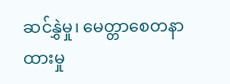ဆင်နွှဲမှု၊ မေတ္တာစေတနာထားမှု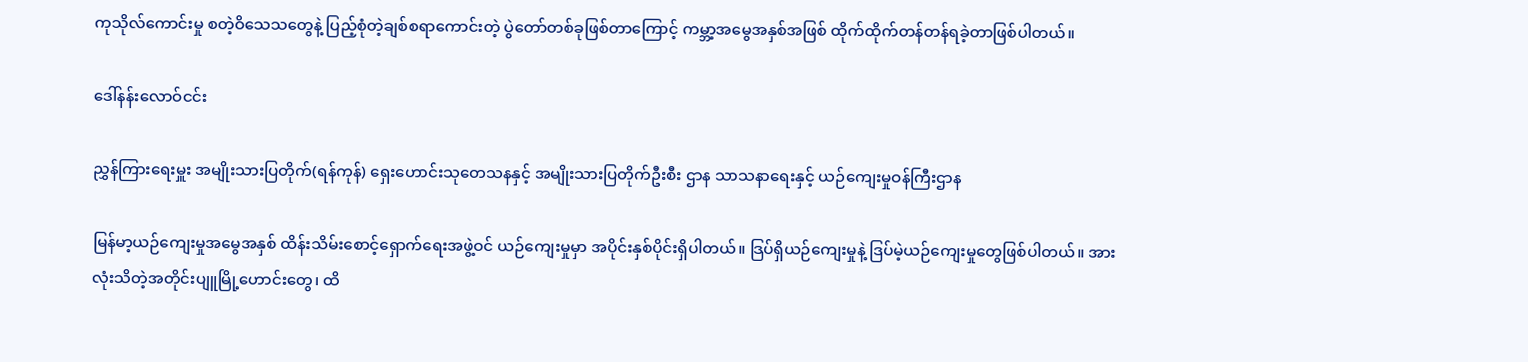ကုသိုလ်ကောင်းမှု စတဲ့ဝိသေသတွေနဲ့ ပြည့်စုံတဲ့ချစ်စရာကောင်းတဲ့ ပွဲတော်တစ်ခုဖြစ်တာကြောင့် ကမ္ဘာ့အမွေအနှစ်အဖြစ် ထိုက်ထိုက်တန်တန်ရခဲ့တာဖြစ်ပါတယ်။

ဒေါ်နန်းလောဝ်ငင်း

ညွှန်ကြားရေးမှူး အမျိုးသားပြတိုက်(ရန်ကုန်) ရှေးဟောင်းသုတေသနနှင့် အမျိုးသားပြတိုက်ဦးစီး ဌာန သာသနာရေးနှင့် ယဉ်ကျေးမှုဝန်ကြီးဌာန

မြန်မာ့ယဉ်ကျေးမှုအမွေအနှစ် ထိန်းသိမ်းစောင့်ရှောက်ရေးအဖွဲ့ဝင် ယဉ်ကျေးမှုမှာ အပိုင်းနှစ်ပိုင်းရှိပါတယ်။ ဒြပ်ရှိယဉ်ကျေးမှုနဲ့ ဒြပ်မဲ့ယဉ်ကျေးမှုတွေဖြစ်ပါတယ်။ အားလုံးသိတဲ့အတိုင်းပျူမြို့ဟောင်းတွေ၊ ထိ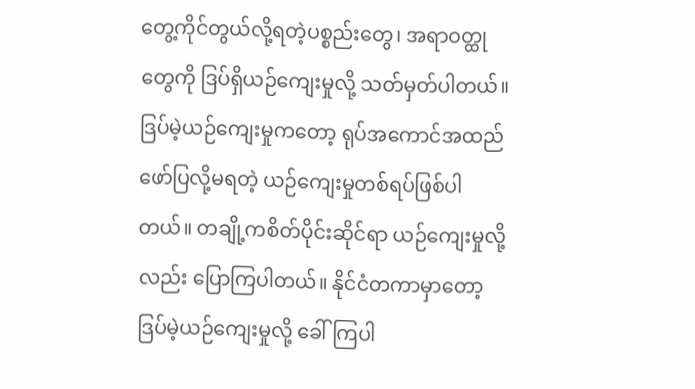တွေ့ကိုင်တွယ်လို့ရတဲ့ပစ္စည်းတွေ၊ အရာဝတ္ထုတွေကို ဒြပ်ရှိယဉ်ကျေးမှုလို့ သတ်မှတ်ပါတယ်။ ဒြပ်မဲ့ယဉ်ကျေးမှုကတော့ ရုပ်အကောင်အထည်ဖော်ပြလို့မရတဲ့ ယဉ်ကျေးမှုတစ်ရပ်ဖြစ်ပါတယ်။ တချို့ကစိတ်ပိုင်းဆိုင်ရာ ယဉ်ကျေးမှုလို့လည်း ပြောကြပါတယ်။ နိုင်ငံတကာမှာတော့ ဒြပ်မဲ့ယဉ်ကျေးမှုလို့ ခေါ်ကြပါ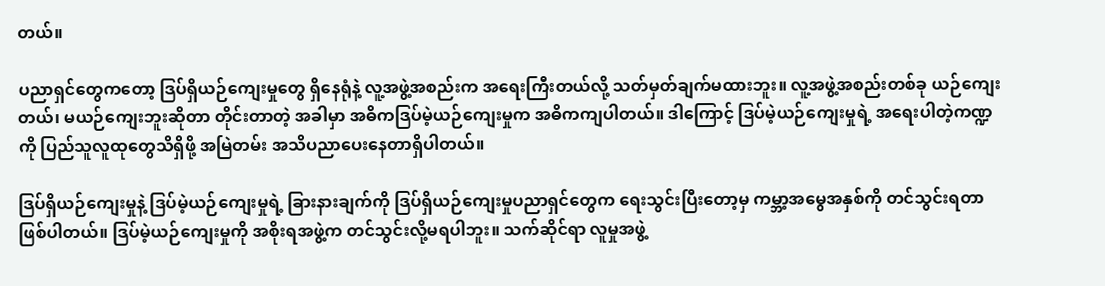တယ်။

ပညာရှင်တွေကတော့ ဒြပ်ရှိယဉ်ကျေးမှုတွေ ရှိနေရုံနဲ့ လူ့အဖွဲ့အစည်းက အရေးကြီးတယ်လို့ သတ်မှတ်ချက်မထားဘူး။ လူ့အဖွဲ့အစည်းတစ်ခု ယဉ်ကျေးတယ်၊ မယဉ်ကျေးဘူးဆိုတာ တိုင်းတာတဲ့ အခါမှာ အဓိကဒြပ်မဲ့ယဉ်ကျေးမှုက အဓိကကျပါတယ်။ ဒါကြောင့် ဒြပ်မဲ့ယဉ်ကျေးမှုရဲ့ အရေးပါတဲ့ကဏ္ဍကို ပြည်သူလူထုတွေသိရှိဖို့ အမြဲတမ်း အသိပညာပေးနေတာရှိပါတယ်။

ဒြပ်ရှိယဉ်ကျေးမှုနဲ့ ဒြပ်မဲ့ယဉ်ကျေးမှုရဲ့ ခြားနားချက်ကို ဒြပ်ရှိယဉ်ကျေးမှုပညာရှင်တွေက ရေးသွင်းပြီးတော့မှ ကမ္ဘာ့အမွေအနှစ်ကို တင်သွင်းရတာဖြစ်ပါတယ်။ ဒြပ်မဲ့ယဉ်ကျေးမှုကို အစိုးရအဖွဲ့က တင်သွင်းလို့မရပါဘူး။ သက်ဆိုင်ရာ လူမှုအဖွဲ့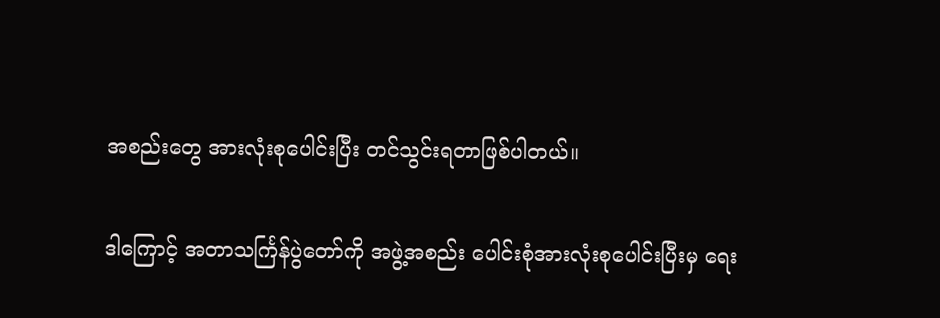အစည်းတွေ အားလုံးစုပေါင်းပြီး တင်သွင်းရတာဖြစ်ပါတယ်။

ဒါကြောင့် အတာသင်္ကြန်ပွဲတော်ကို အဖွဲ့အစည်း ပေါင်းစုံအားလုံးစုပေါင်းပြီးမှ ရေး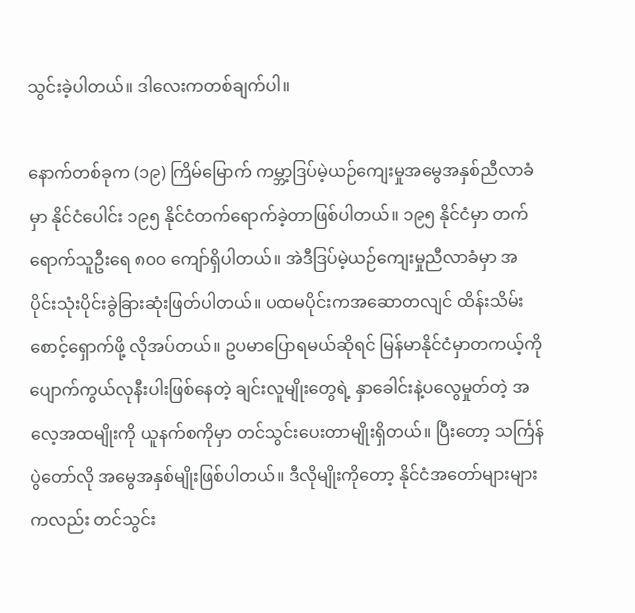သွင်းခဲ့ပါတယ်။ ဒါလေးကတစ်ချက်ပါ။

နောက်တစ်ခုက (၁၉) ကြိမ်မြောက် ကမ္ဘာ့ဒြပ်မဲ့ယဉ်ကျေးမှုအမွေအနှစ်ညီလာခံမှာ နိုင်ငံပေါင်း ၁၉၅ နိုင်ငံတက်ရောက်ခဲ့တာဖြစ်ပါတယ်။ ၁၉၅ နိုင်ငံမှာ တက်ရောက်သူဦးရေ ၈၀၀ ကျော်ရှိပါတယ်။ အဲဒီဒြပ်မဲ့ယဉ်ကျေးမှုညီလာခံမှာ အပိုင်းသုံးပိုင်းခွဲခြားဆုံးဖြတ်ပါတယ်။ ပထမပိုင်းကအဆောတလျင် ထိန်းသိမ်းစောင့်ရှောက်ဖို့ လိုအပ်တယ်။ ဥပမာပြောရမယ်ဆိုရင် မြန်မာနိုင်ငံမှာတကယ့်ကို ပျောက်ကွယ်လုနီးပါးဖြစ်နေတဲ့ ချင်းလူမျိုးတွေရဲ့ နှာခေါင်းနဲ့ပလွေမှုတ်တဲ့ အလေ့အထမျိုးကို ယူနက်စကိုမှာ တင်သွင်းပေးတာမျိုးရှိတယ်။ ပြီးတော့ သင်္ကြန်ပွဲတော်လို အမွေအနှစ်မျိုးဖြစ်ပါတယ်။ ဒီလိုမျိုးကိုတော့ နိုင်ငံအတော်များများကလည်း တင်သွင်း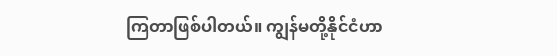ကြတာဖြစ်ပါတယ်။ ကျွန်မတို့နိုင်ငံဟာ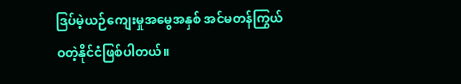ဒြပ်မဲ့ယဉ်ကျေးမှုအမွေအနှစ် အင်မတန်ကြွယ်ဝတဲ့နိုင်ငံဖြစ်ပါတယ်။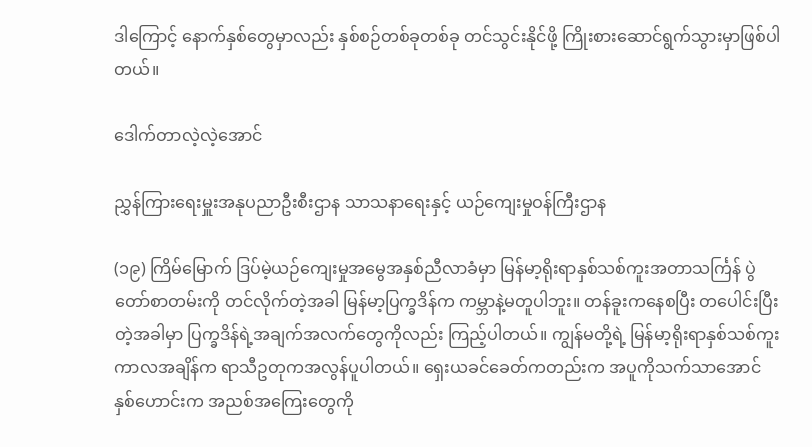ဒါကြောင့် နောက်နှစ်တွေမှာလည်း နှစ်စဉ်တစ်ခုတစ်ခု တင်သွင်းနိုင်ဖို့ ကြိုးစားဆောင်ရွက်သွားမှာဖြစ်ပါတယ်။

ဒေါက်တာလဲ့လဲ့အောင်

ညွှန်ကြားရေးမှူးအနုပညာဦးစီးဌာန သာသနာရေးနှင့် ယဉ်ကျေးမှုဝန်ကြီးဌာန

(၁၉) ကြိမ်မြောက် ဒြပ်မဲ့ယဉ်ကျေးမှုအမွေအနှစ်ညီလာခံမှာ မြန်မာ့ရိုးရာနှစ်သစ်ကူးအတာသင်္ကြန် ပွဲတော်စာတမ်းကို တင်လိုက်တဲ့အခါ မြန်မာ့ပြက္ခဒိန်က ကမ္ဘာနဲ့မတူပါဘူး။ တန်ခူးကနေစပြီး တပေါင်းပြီးတဲ့အခါမှာ ပြက္ခဒိန်ရဲ့အချက်အလက်တွေကိုလည်း ကြည့်ပါတယ်။ ကျွန်မတို့ရဲ့ မြန်မာ့ရိုးရာနှစ်သစ်ကူးကာလအချိန်က ရာသီဥတုကအလွန်ပူပါတယ်။ ရှေးယခင်ခေတ်ကတည်းက အပူကိုသက်သာအောင် နှစ်ဟောင်းက အညစ်အကြေးတွေကို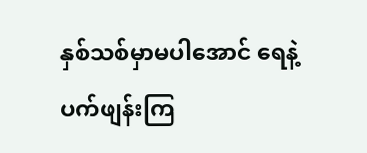နှစ်သစ်မှာမပါအောင် ရေနဲ့ပက်ဖျန်းကြ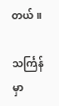တယ်။

သင်္ကြန်မှာ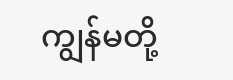ကျွန်မတို့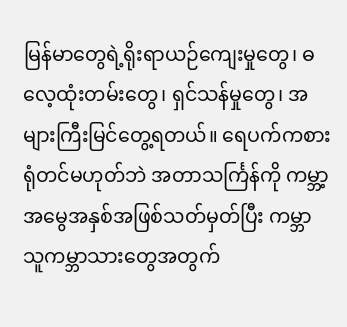မြန်မာတွေရဲ့ရိုးရာယဉ်ကျေးမှုတွေ၊ ဓလေ့ထုံးတမ်းတွေ၊ ရှင်သန်မှုတွေ၊ အများကြီးမြင်တွေ့ရတယ်။ ရေပက်ကစားရုံတင်မဟုတ်ဘဲ အတာသင်္ကြန်ကို ကမ္ဘာ့အမွေအနှစ်အဖြစ်သတ်မှတ်ပြီး ကမ္ဘာသူကမ္ဘာသားတွေအတွက်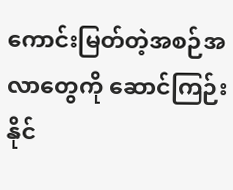ကောင်းမြတ်တဲ့အစဉ်အလာတွေကို ဆောင်ကြဉ်းနိုင်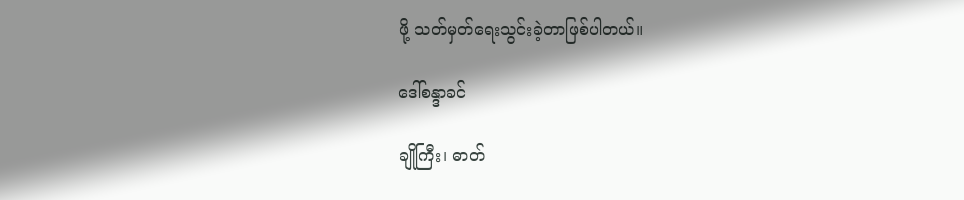ဖို့ သတ်မှတ်ရေးသွင်းခဲ့တာဖြစ်ပါတယ်။

ဒေါ်စန္ဒာခင်

ချိုကြီး၊ ဓာတ်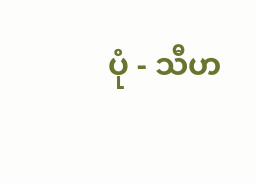ပုံ - သီဟ